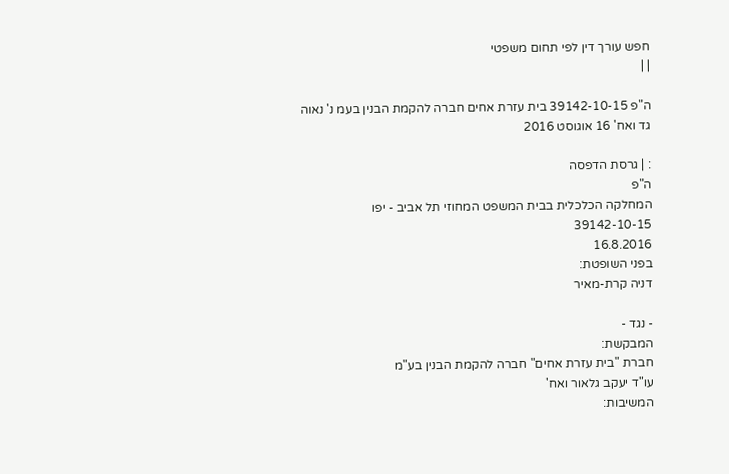חפש עורך דין לפי תחום משפטי
| |

ה"פ 39142-10-15 בית עזרת אחים חברה להקמת הבנין בעמ נ' נאוה גד ואח' 16 אוגוסט 2016

: | גרסת הדפסה
ה"פ
המחלקה הכלכלית בבית המשפט המחוזי תל אביב - יפו
39142-10-15
16.8.2016
בפני השופטת:
דניה קרת-מאיר

- נגד -
המבקשת:
חברת "בית עזרת אחים" חברה להקמת הבנין בע"מ
עו"ד יעקב גלאור ואח'
המשיבות: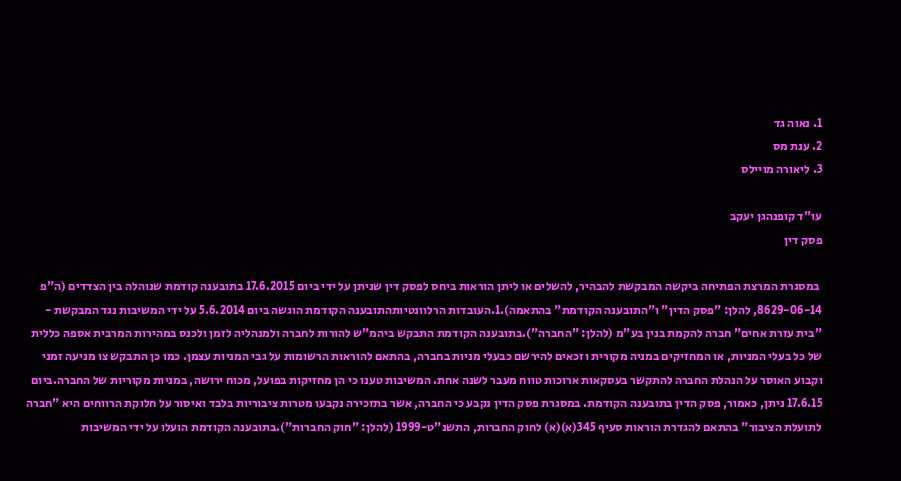1. נאוה גד
2. ענת מס
3. ליאורה מויילס

עו"ד קופנהגן יעקב
פסק דין

 במסגרת המרצת הפתיחה ביקשה המבקשת להבהיר, להשלים או ליתן הוראות ביחס לפסק דין שניתן על ידי ביום 17.6.2015 בתובענה קודמת שנוהלה בין הצדדים (ה"פ 8629-06-14, להלן: "פסק הדין" ו"התובענה הקודמת" בהתאמה).1.העובדות הרלוונטיותהתובענה הקודמת הוגשה ביום 5.6.2014 על ידי המשיבות נגד המבקשת - "בית עזרת אחים" חברה להקמת בנין בע"מ (להלן: "החברה").בתובענה הקודמת התבקש ביהמ"ש להורות לחברה ולמנהליה לזמן ולכנס במהירות המרבית אספה כללית של כל בעלי המניות, או המחזיקים במניה מקורית וזכאים להירשם כבעלי מניות בחברה, בהתאם להוראות הרשומות על גבי המניות עצמן. כמו כן התבקש צו מניעה זמני וקבוע האוסר על הנהלת החברה להתקשר בעסקאות ארוכות טווח מעבר לשנה אחת. המשיבות טענו כי הן מחזיקות בפועל, מכוח ירושה, במניות מקוריות של החברה.ביום 17.6.15 ניתן, כאמור, פסק הדין בתובענה הקודמת. במסגרת פסק הדין נקבע כי החברה, אשר בתזכירה נקבעו מטרות ציבוריות בלבד ואיסור על חלוקת הרווחים היא "חברה לתועלת הציבור" בהתאם להגדרת הוראות סעיף 345(א)(א) לחוק החברות, התשנ"ט-1999 (להלן: "חוק החברות").בתובענה הקודמת הועלו על ידי המשיבות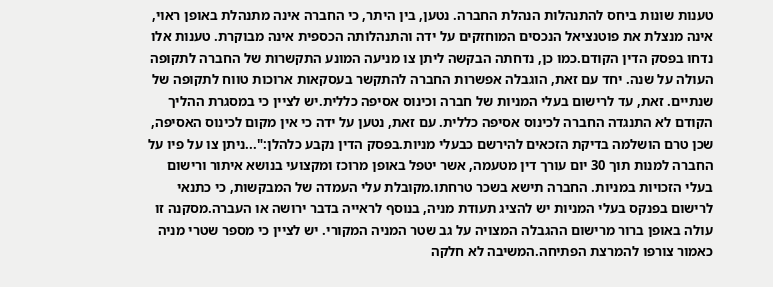טענות שונות ביחס להתנהלות הנהלת החברה. נטען, בין היתר, כי החברה אינה מתנהלת באופן ראוי, אינה מנצלת את פוטנציאל הנכסים המוחזקים על ידה והתנהלותה הכספית אינה מבוקרת. טענות אלו נדחו בפסק הדין הקודם.כמו כן, נדחתה הבקשה ליתן צו מניעה המונע התקשרות של החברה לתקופה העולה על שנה. יחד עם זאת, הוגבלה אפשרות החברה להתקשר בעסקאות ארוכות טווח לתקופה של שנתיים. זאת, עד לרישום בעלי המניות של חברה וכינוס אסיפה כללית.יש לציין כי במסגרת ההליך הקודם לא התנגדה החברה לכינוס אסיפה כללית. עם זאת, נטען על ידה כי אין מקום לכינוס האסיפה, שכן טרם הושלמה בדיקת הזכאים להירשם כבעלי מניות.בפסק הדין נקבע כלהלן:"...ניתן צו על פיו על החברה למנות תוך 30 יום עורך דין מטעמה, אשר יטפל באופן מרוכז ומקצועי בנושא איתור ורישום בעלי הזכויות במניות. החברה תישא בשכר טרחתו.מקובלת עלי העמדה של המבקשות, כי כתנאי לרישום בפנקס בעלי המניות יש להציג תעודת מניה, בנוסף לראייה בדבר ירושה או העברה.מסקנה זו עולה באופן ברור מרישום ההגבלה המצויה על גב שטר המניה המקורי. יש לציין כי מספר שטרי מניה כאמור צורפו להמרצת הפתיחה.המשיבה לא חלקה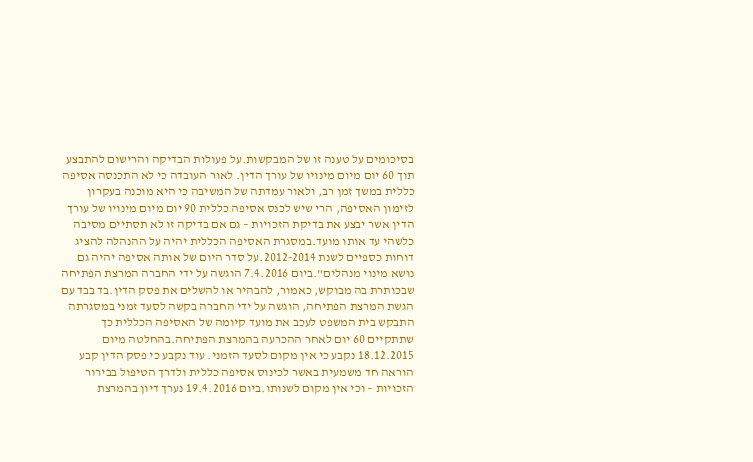בסיכומים על טענה זו של המבקשות.על פעולות הבדיקה והרישום להתבצע תוך 60 יום מיום מינויו של עורך הדין. לאור העובדה כי לא התכנסה אסיפה כללית במשך זמן רב, ולאור עמדתה של המשיבה כי היא מוכנה בעקרון לזימון האסיפה, הרי שיש לכנס אסיפה כללית 90 יום מיום מינויו של עורך הדין אשר יבצע את בדיקת הזכויות – גם אם בדיקה זו לא תסתיים מסיבה כלשהי עד אותו מועד.במסגרת האסיפה הכללית יהיה על ההנהלה להציג דוחות כספיים לשנת 2012-2014.על סדר היום של אותה אסיפה יהיה גם נושא מינוי מנהלים".ביום 7.4.2016 הוגשה על ידי החברה המרצת הפתיחה שבכותרת בה מבוקש, כאמור, להבהיר או להשלים את פסק הדין.בד בבד עם הגשת המרצת הפתיחה, הוגשה על ידי החברה בקשה לסעד זמני במסגרתה התבקש בית המשפט לעכב את מועד קיומה של האסיפה הכללית כך שתתקיים 60 יום לאחר ההכרעה בהמרצת הפתיחה.בהחלטה מיום 18.12.2015 נקבע כי אין מקום לסעד הזמני. עוד נקבע כי פסק הדין קבע הוראה חד משמעית באשר לכינוס אסיפה כללית ולדרך הטיפול בבירור הזכויות – וכי אין מקום לשנותו.ביום 19.4.2016 נערך דיון בהמרצת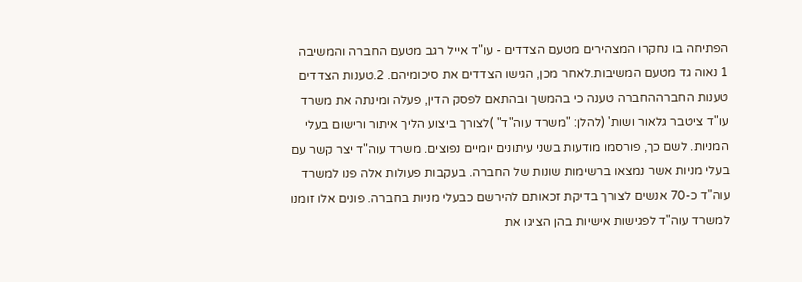הפתיחה בו נחקרו המצהירים מטעם הצדדים - עו"ד אייל רגב מטעם החברה והמשיבה 1 נאוה גד מטעם המשיבות.לאחר מכן, הגישו הצדדים את סיכומיהם. 2.טענות הצדדים טענות החברההחברה טענה כי בהמשך ובהתאם לפסק הדין, פעלה ומינתה את משרד עו"ד ציטבר גלאור ושות' (להלן: "משרד עוה"ד" )לצורך ביצוע הליך איתור ורישום בעלי המניות. לשם כך, פורסמו מודעות בשני עיתונים יומיים נפוצים. משרד עוה"ד יצר קשר עם בעלי מניות אשר נמצאו ברשימות שונות של החברה. בעקבות פעולות אלה פנו למשרד עוה"ד כ-70 אנשים לצורך בדיקת זכאותם להירשם כבעלי מניות בחברה. פונים אלו זומנו למשרד עוה"ד לפגישות אישיות בהן הציגו את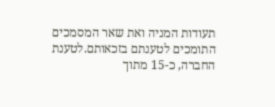תעודות המניה ואת שאר המסמכים התומכים לטענתם בזכאותם.לטענת החברה, כ-15 מתוך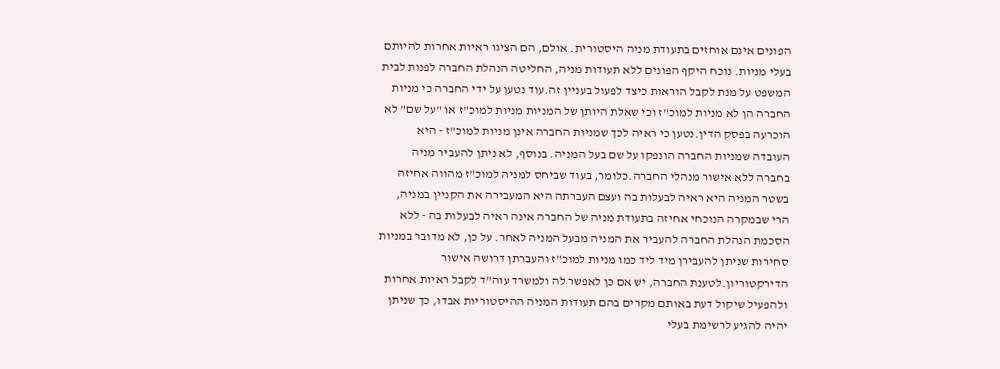הפונים אינם אוחזים בתעודת מניה היסטורית. אולם, הם הציגו ראיות אחרות להיותם בעלי מניות. נוכח היקף הפונים ללא תעודות מניה, החליטה הנהלת החברה לפנות לבית המשפט על מנת לקבל הוראות כיצד לפעול בעניין זה.עוד נטען על ידי החברה כי מניות החברה הן לא מניות למוכ"ז וכי שאלת היותן של המניות מניות למוכ"ז או "על שם" לא הוכרעה בפסק הדין.נטען כי ראיה לכך שמניות החברה אינן מניות למוכ"ז - היא העובדה שמניות החברה הונפקו על שם בעל המניה. בנוסף, לא ניתן להעביר מניה בחברה ללא אישור מנהלי החברה.כלומר, בעוד שביחס למניה למוכ"ז מהווה אחיזה בשטר המניה היא ראיה לבעלות בה ועצם העברתה היא המעבירה את הקניין במניה, הרי שבמקרה הנוכחי אחיזה בתעודת מניה של החברה אינה ראיה לבעלות בה - ללא הסכמת הנהלת החברה להעביר את המניה מבעל המניה לאחר. על כן, לא מדובר במניות סחירות שניתן להעבירן מיד ליד כמו מניות למוכ"ז והעברתן דרושה אישור הדירקטוריון.לטענת החברה, יש אם כן לאפשר לה ולמשרד עוה"ד לקבל ראיות אחרות ולהפעיל שיקול דעת באותם מקרים בהם תעודות המניה ההיסטוריות אבדו, כך שניתן יהיה להגיע לרשימת בעלי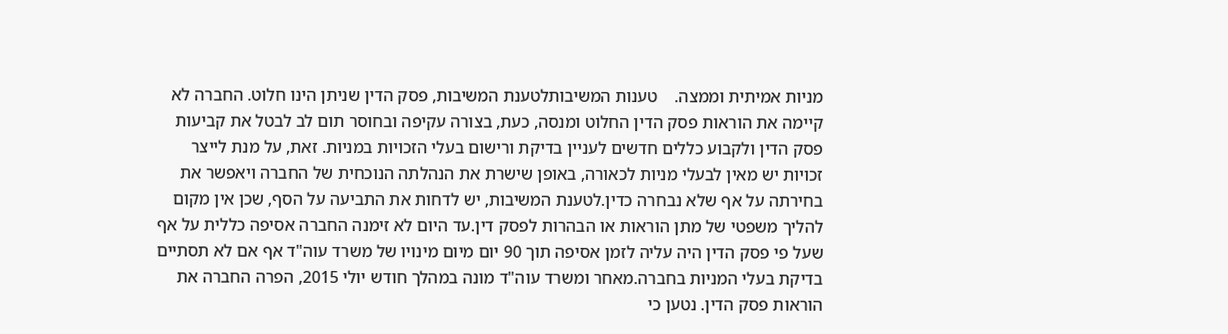מניות אמיתית וממצה.    טענות המשיבותלטענת המשיבות, פסק הדין שניתן הינו חלוט. החברה לא קיימה את הוראות פסק הדין החלוט ומנסה, כעת, בצורה עקיפה ובחוסר תום לב לבטל את קביעות פסק הדין ולקבוע כללים חדשים לעניין בדיקת ורישום בעלי הזכויות במניות. זאת, על מנת לייצר זכויות יש מאין לבעלי מניות לכאורה, באופן שישרת את הנהלתה הנוכחית של החברה ויאפשר את בחירתה על אף שלא נבחרה כדין.לטענת המשיבות, יש לדחות את התביעה על הסף, שכן אין מקום להליך משפטי של מתן הוראות או הבהרות לפסק דין.עד היום לא זימנה החברה אסיפה כללית על אף שעל פי פסק הדין היה עליה לזמן אסיפה תוך 90 יום מיום מינויו של משרד עוה"ד אף אם לא תסתיים בדיקת בעלי המניות בחברה.מאחר ומשרד עוה"ד מונה במהלך חודש יולי 2015, הפרה החברה את הוראות פסק הדין. נטען כי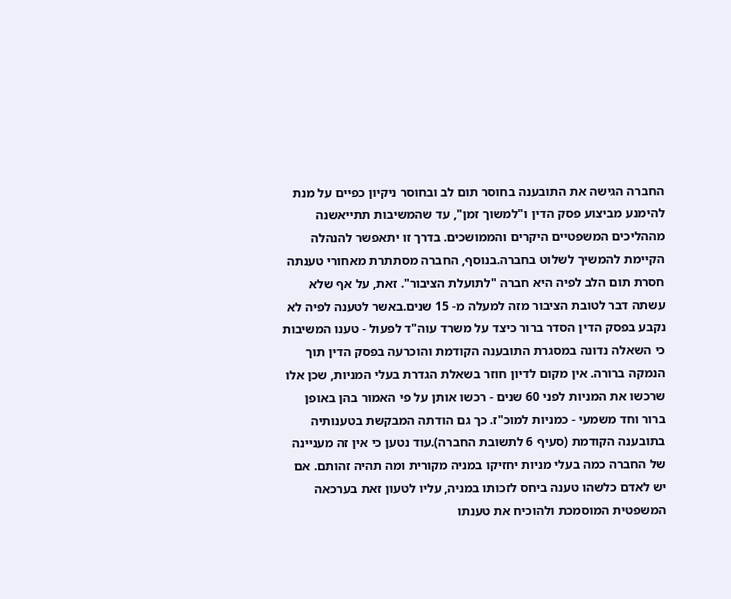החברה הגישה את התובענה בחוסר תום לב ובחוסר ניקיון כפיים על מנת להימנע מביצוע פסק הדין ו"למשוך זמן", עד שהמשיבות תתייאשנה מההליכים המשפטיים היקרים והממושכים. בדרך זו יתאפשר להנהלה הקיימת להמשיך לשלוט בחברה.בנוסף, החברה מסתתרת מאחורי טענתה חסרת תום הלב לפיה היא חברה "לתועלת הציבור". זאת, על אף שלא עשתה דבר לטובת הציבור מזה למעלה מ- 15 שנים.באשר לטענה לפיה לא נקבע בפסק הדין הסדר ברור כיצד על משרד עוה"ד לפעול - טענו המשיבות כי השאלה נדונה במסגרת התובענה הקודמת והוכרעה בפסק הדין תוך הנמקה ברורה. אין מקום לדיון חוזר בשאלת הגדרת בעלי המניות, שכן אלו שרכשו את המניות לפני 60 שנים - רכשו אותן על פי האמור בהן באופן ברור וחד משמעי - כמניות למוכ"ז. כך גם הודתה המבקשת בטענותיה בתובענה הקודמת (סעיף 6 לתשובת החברה).עוד נטען כי אין זה מעניינה של החברה כמה בעלי מניות יחזיקו במניה מקורית ומה תהיה זהותם. אם יש לאדם כלשהו טענה ביחס לזכותו במניה, עליו לטעון זאת בערכאה המשפטית המוסמכת ולהוכיח את טענתו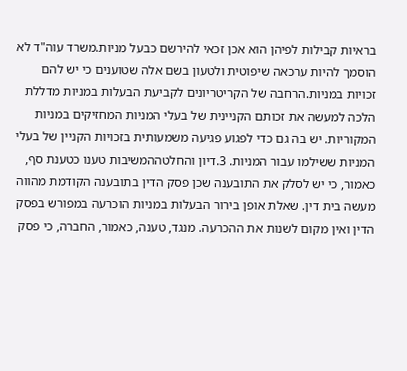בראיות קבילות לפיהן הוא אכן זכאי להירשם כבעל מניות.משרד עוה"ד לא הוסמך להיות ערכאה שיפוטית ולטעון בשם אלה שטוענים כי יש להם זכויות במניות.הרחבה של הקריטריונים לקביעת הבעלות במניות מדללת הלכה למעשה את זכותם הקניינית של בעלי המניות המחזיקים במניות המקוריות. יש בה גם כדי לפגוע פגיעה משמעותית בזכויות הקניין של בעלי המניות ששילמו עבור המניות. 3.דיון והחלטההמשיבות טענו כטענת סף, כאמור, כי יש לסלק את התובענה שכן פסק הדין בתובענה הקודמת מהווה מעשה בית דין. שאלת אופן בירור הבעלות במניות הוכרעה במפורש בפסק הדין ואין מקום לשנות את ההכרעה. מנגד, טענה, כאמור, החברה, כי פסק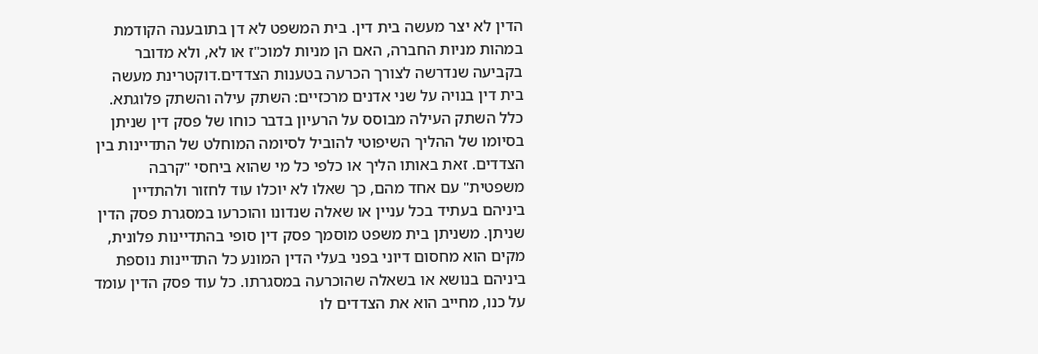הדין לא יצר מעשה בית דין. בית המשפט לא דן בתובענה הקודמת במהות מניות החברה, האם הן מניות למוכ"ז או לא, ולא מדובר בקביעה שנדרשה לצורך הכרעה בטענות הצדדים.דוקטרינת מעשה בית דין בנויה על שני אדנים מרכזיים: השתק עילה והשתק פלוגתא. כלל השתק העילה מבוסס על הרעיון בדבר כוחו של פסק דין שניתן בסיומו של ההליך השיפוטי להוביל לסיומה המוחלט של התדיינות בין הצדדים. זאת באותו הליך או כלפי כל מי שהוא ביחסי "קרבה משפטית" עם אחד מהם, כך שאלו לא יוכלו עוד לחזור ולהתדיין ביניהם בעתיד בכל עניין או שאלה שנדונו והוכרעו במסגרת פסק הדין שניתן. משניתן בית משפט מוסמך פסק דין סופי בהתדיינות פלונית, מקים הוא מחסום דיוני בפני בעלי הדין המונע כל התדיינות נוספת ביניהם בנושא או בשאלה שהוכרעה במסגרתו. כל עוד פסק הדין עומד על כנו, מחייב הוא את הצדדים לו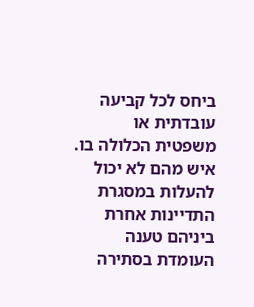ביחס לכל קביעה עובדתית או משפטית הכלולה בו. איש מהם לא יכול להעלות במסגרת התדיינות אחרת ביניהם טענה העומדת בסתירה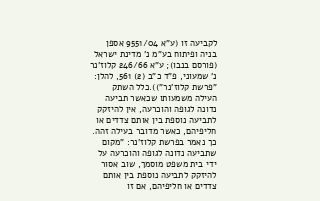לקביעה זו (ע"א 9551/04 אספן בניה ופיתוח בע"מ נ' מדינת ישראל (פורסם בנבו); ע"א 246/66 קלוז'נר נ' שמעוני, פ"ד כ"ב (2) 561, להלן: "פרשת קלוז'נר")).כלל השתק העילה משמעותו שכאשר תביעה נדונה לגופה והוכרעה, אין להיזקק לתביעה נוספת בין אותם צדדים או חליפיהם, כאשר מדובר בעילה זהה. כך נאמר בפרשת קלוז'נר: "מקום שתביעה נדונה לגופה והוכרעה על ידי בית משפט מוסמך, שוב אסור להיזקק לתביעה נוספת בין אותם צדדים או חליפיהם, אם זו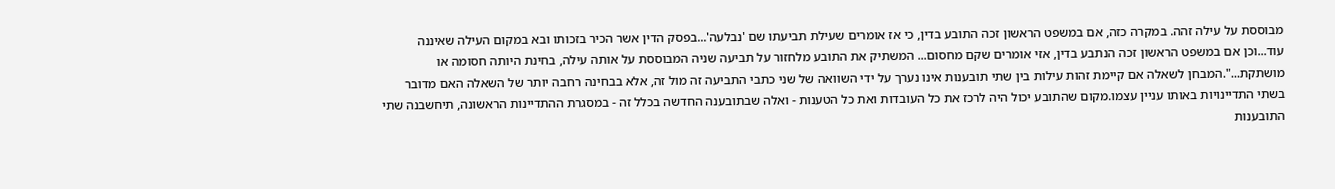מבוססת על עילה זהה. במקרה כזה, אם במשפט הראשון זכה התובע בדין, כי אז אומרים שעילת תביעתו שם 'נבלעה'...בפסק הדין אשר הכיר בזכותו ובא במקום העילה שאיננה עוד...וכן אם במשפט הראשון זכה הנתבע בדין, אזי אומרים שקם מחסום... המשתיק את התובע מלחזור על תביעה שניה המבוססת על אותה עילה, בחינת היותה חסומה או מושתקת...".המבחן לשאלה אם קיימת זהות עילות בין שתי תובענות אינו נערך על ידי השוואה של שני כתבי התביעה זה מול זה, אלא בבחינה רחבה יותר של השאלה האם מדובר בשתי התדיינויות באותו עניין עצמו.מקום שהתובע יכול היה לרכז את כל העובדות ואת כל הטענות - ואלה שבתובענה החדשה בכלל זה - במסגרת ההתדיינות הראשונה, תיחשבנה שתי התובענות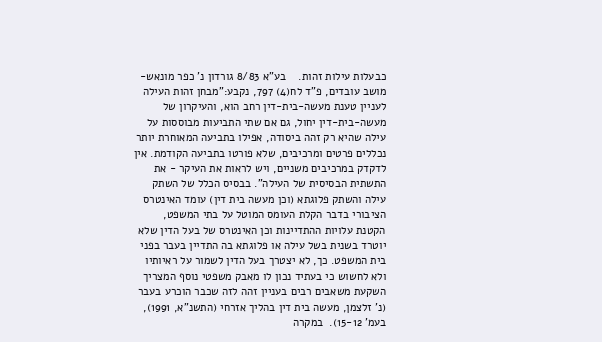כבעלות עילות זהות.    בע"א 8/83 גורדון נ' כפר מונאש-מושב עובדים, פ"ד לח(4) 797, נקבע:"מבחן זהות העילה לעניין טענת מעשה-בית-דין רחב הוא, והעיקרון של מעשה-בית-דין יחול, גם אם שתי התביעות מבוססות על עילה שהיא רק זהה ביסודה, אפילו בתביעה המאוחרת יותר נכללים פרטים ומרכיבים, שלא פורטו בתביעה הקודמת. אין לדקדק במרכיבים משניים, ויש לראות את העיקר - את התשתית הבסיסית של העילה". בבסיס הכלל של השתק עילה והשתק פלוגתא (וכן מעשה בית דין) עומד האינטרס הציבורי בדבר הקלת העומס המוטל על בתי המשפט, הקטנת עלויות ההתדיינות וכן האינטרס של בעל הדין שלא יוטרד בשנית בשל עילה או פלוגתא בה התדיין בעבר בפני בית המשפט. כך, לא יצטרך בעל הדין לשמור על ראיותיו ולא לחשוש כי בעתיד נכון לו מאבק משפטי נוסף המצריך השקעת משאבים רבים בעניין זהה לזה שכבר הוכרע בעבר (נ' זלצמן, מעשה בית דין בהליך אזרחי (התשנ"א, 1991), בעמ' 15-12).  במקרה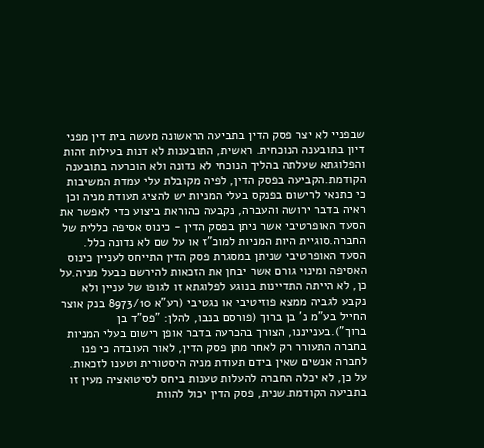שבפניי לא יצר פסק הדין בתביעה הראשונה מעשה בית דין מפני דיון בתובענה הנוכחית. ראשית, התובענות לא דנות בעילות זהות והפלוגתא שעלתה בהליך הנוכחי לא נדונה ולא הוכרעה בתובענה הקודמת.הקביעה בפסק הדין, לפיה מקובלת עלי עמדת המשיבות כי כתנאי לרישום בפנקס בעלי המניות יש להציג תעודת מניה וכן ראיה בדבר ירושה והעברה, נקבעה כהוראת ביצוע כדי לאפשר את הסעד האופרטיבי אשר ניתן בפסק הדין - כינוס אסיפה כללית של החברה.סוגיית היות המניות למוכ"ז או על שם לא נדונה כלל. הסעד האופרטיבי שניתן במסגרת פסק הדין התייחס לעניין כינוס האסיפה ומינוי גורם אשר יבחן את הזכאות להירשם כבעל מניה.על כן, לא הייתה התדיינות בנוגע לפלוגתא זו לגופו של עניין ולא נקבע לגביה ממצא פוזיטיבי או נגטיבי (רע"א 8973/10 בנק אוצר החייל בע"מ נ' בן ברוך (פורסם בנבו, להלן: "פס"ד בן ברוך").בענייננו, הצורך בהכרעה בדבר אופן רישום בעלי המניות בחברה התעורר רק לאחר מתן פסק הדין, לאור העובדה כי פנו לחברה אנשים שאין בידם תעודת מניה היסטורית וטענו לזכאות. על כן, לא יכלה החברה להעלות טענות ביחס לסיטואציה מעין זו בתביעה הקודמת.שנית, פסק הדין יכול להוות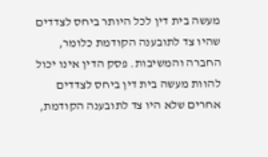מעשה בית דין לכל היותר ביחס לצדדים שהיו צד לתובענה הקודמת כלומר, החברה והמשיבות. פסק הדין אינו יכול להוות מעשה בית דין ביחס לצדדים אחרים שלא היו צד לתובענה הקודמת,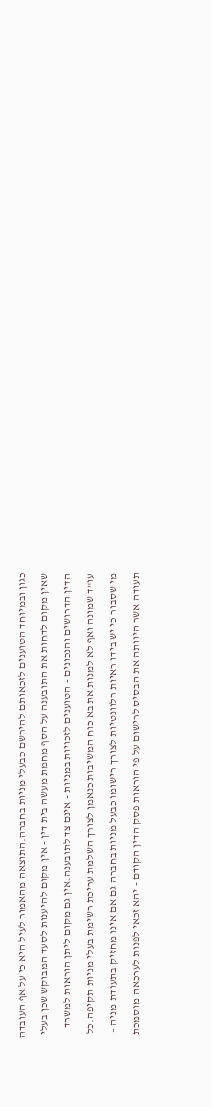כגון ובמיוחד הטוענים לזכאותם להירשם כבעלי מניות בחברה.התוצאה מהאמור לעיל היא כי על אף העובדה שאין מקום לדחות את התובענה על הסף מחמת מעשה בית דין - אין מקום להיענות לסעד המבוקש שכן בעלי הדין הדרושים והנכונים - הטוענים לזכויות במניות - אינם צד לתובענה.אין גם מקום ליתן הוראות למשרד עו"ד שמונה ואף לא למנות את בא כוח המשיבות כנאמן לצורך השלמת עריכת רשימת בעלי מניות תקיפה.כל מי שסבור כי יש בידו ראיות רלוונטיות לצורך רישומו כבעל מניות בחברה גם אם אינו מחזיק בתעודת מניה – תעודה אשר היוותה את הבסיס לרישום על פי הוראות פסק הדין הקודם - יהא זכאי לפנות לערכאה מוסמכת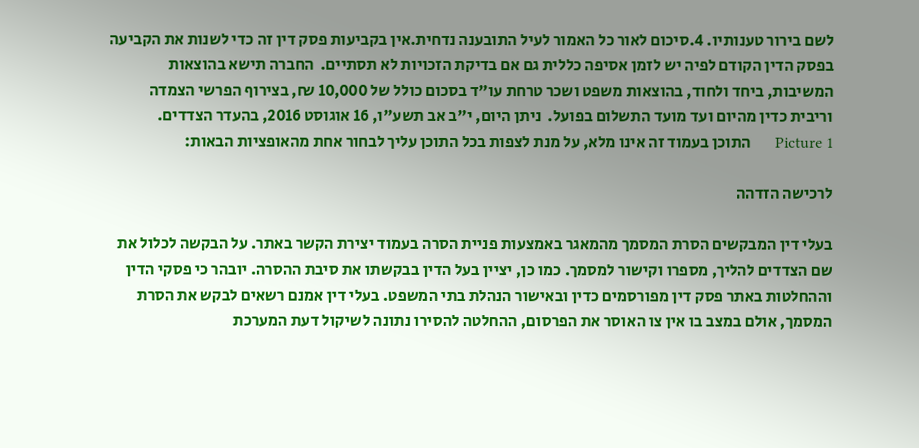לשם בירור טענותיו. 4.סיכום לאור כל האמור לעיל התובענה נדחית.אין בקביעות פסק דין זה כדי לשנות את הקביעה בפסק הדין הקודם לפיה יש לזמן אסיפה כללית גם אם בדיקת הזכויות לא תסתיים.  החברה תישא בהוצאות המשיבות, ביחד ולחוד, בהוצאות משפט ושכר טרחת עו"ד בסכום כולל של 10,000 ₪, בצירוף הפרשי הצמדה וריבית כדין מהיום ועד מועד התשלום בפועל.  ניתן היום, י"ב אב תשע"ו, 16 אוגוסט 2016, בהעדר הצדדים. Picture 1      התוכן בעמוד זה אינו מלא, על מנת לצפות בכל התוכן עליך לבחור אחת מהאופציות הבאות:

לרכישה הזדהה

בעלי דין המבקשים הסרת המסמך מהמאגר באמצעות פניית הסרה בעמוד יצירת הקשר באתר. על הבקשה לכלול את שם הצדדים להליך, מספרו וקישור למסמך. כמו כן, יציין בעל הדין בבקשתו את סיבת ההסרה. יובהר כי פסקי הדין וההחלטות באתר פסק דין מפורסמים כדין ובאישור הנהלת בתי המשפט. בעלי דין אמנם רשאים לבקש את הסרת המסמך, אולם במצב בו אין צו האוסר את הפרסום, ההחלטה להסירו נתונה לשיקול דעת המערכת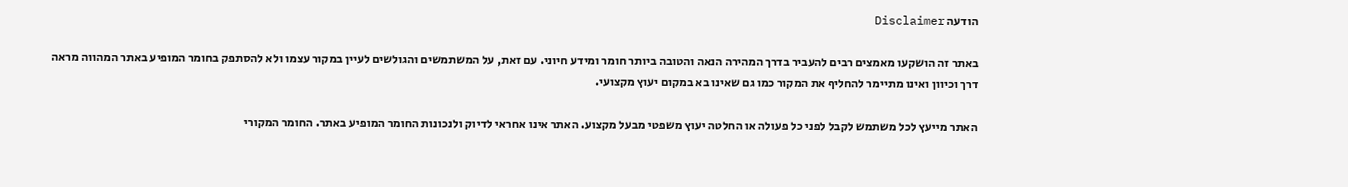הודעה Disclaimer

באתר זה הושקעו מאמצים רבים להעביר בדרך המהירה הנאה והטובה ביותר חומר ומידע חיוני. עם זאת, על המשתמשים והגולשים לעיין במקור עצמו ולא להסתפק בחומר המופיע באתר המהווה מראה דרך וכיוון ואינו מתיימר להחליף את המקור כמו גם שאינו בא במקום יעוץ מקצועי.

האתר מייעץ לכל משתמש לקבל לפני כל פעולה או החלטה יעוץ משפטי מבעל מקצוע. האתר אינו אחראי לדיוק ולנכונות החומר המופיע באתר. החומר המקורי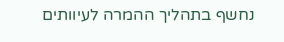נחשף בתהליך ההמרה לעיוותים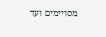מסויימים ועד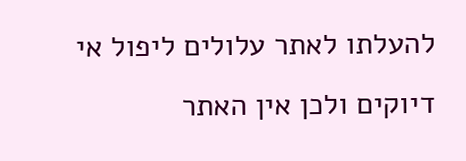להעלתו לאתר עלולים ליפול אי דיוקים ולכן אין האתר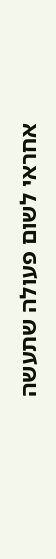אחראי לשום פעולה שתעשה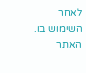לאחר השימוש בו. האתר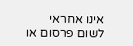אינו אחראי לשום פרסום או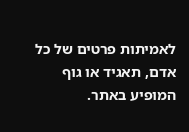לאמיתות פרטים של כל אדם, תאגיד או גוף המופיע באתר.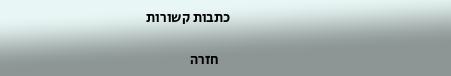כתבות קשורות

    חזרה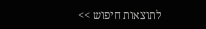לתוצאות חיפוש >>